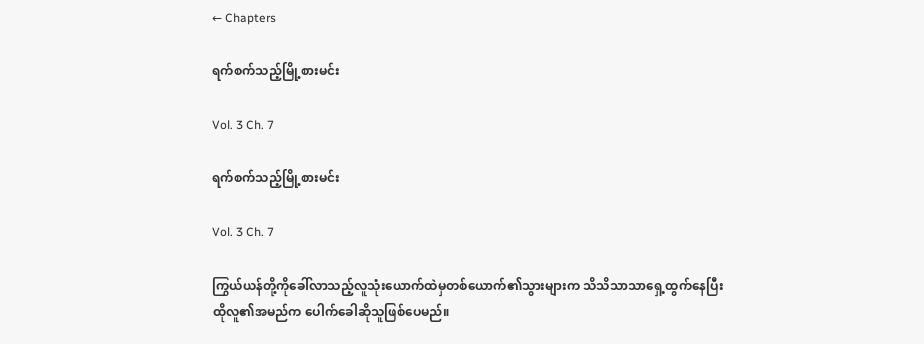← Chapters

ရက်စက်သည့်မြို့စားမင်း

Vol. 3 Ch. 7

ရက်စက်သည့်မြို့စားမင်း

Vol. 3 Ch. 7

ကြွယ်ယန်တို့ကိုခေါ်လာသည့်လူသုံးယောက်ထဲမှတစ်ယောက်၏သွားများက သိသိသာသာရှေ့ထွက်နေပြီး ထိုလူ၏အမည်က ပေါက်ခေါဆိုသူဖြစ်ပေမည်။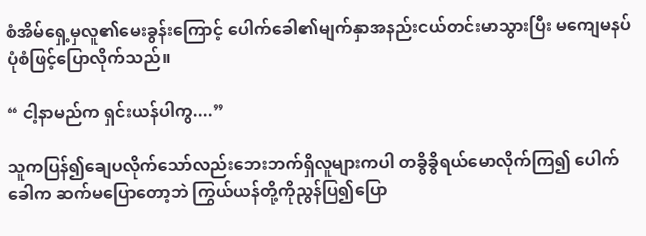စံအိမ်ရှေ့မှလူ၏မေးခွန်းကြောင့် ပေါက်ခေါ၏မျက်နှာအနည်းငယ်တင်းမာသွားပြီး မကျေမနပ်ပုံစံဖြင့်ပြောလိုက်သည်။

“ ငါ့နာမည်က ရှင်းယန်ပါကွ....”

သူကပြန်၍ချေပလိုက်သော်လည်းဘေးဘက်ရှိလူများကပါ တခွိခွိရယ်မောလိုက်ကြ၍ ပေါက်ခေါက ဆက်မပြောတော့ဘဲ ကြွယ်ယန်တို့ကိုညွန်ပြ၍ပြော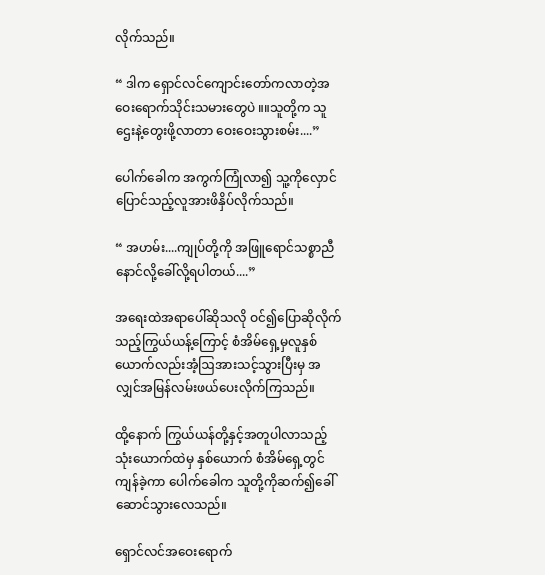လိုက်သည်။

“ ဒါက ရှောင်လင်ကျောင်းတော်ကလာတဲ့အဝေးရောက်သိုင်းသမားတွေပဲ ။။သူတို့က သူဌေးနဲ့တွေးဖို့လာတာ ဝေးဝေးသွားစမ်း....”

ပေါက်ခေါက အကွက်ကြုံလာ၍ သူ့ကိုလှောင်ပြောင်သည့်လူအားဖိနှိပ်လိုက်သည်။

“ အဟမ်း....ကျုပ်တို့ကို အဖြူရောင်သစ္စာညီနောင်လို့ခေါ်လို့ရပါတယ်....”

အရေးထဲအရာပေါ်ဆိုသလို ဝင်၍ပြောဆိုလိုက်သည့်ကြွယ်ယန့်ကြောင့် စံအိမ်ရှေ့မှလူနှစ်ယောက်လည်းအံ့ဩအားသင့်သွားပြီးမှ အလျှင်အမြန်လမ်းဖယ်ပေးလိုက်ကြသည်။

ထို့နောက် ကြွယ်ယန်တို့နှင့်အတူပါလာသည့်သုံးယောက်ထဲမှ နှစ်ယောက် စံအိမ်ရှေ့တွင်ကျန်ခဲ့ကာ ပေါက်ခေါက သူတို့ကိုဆက်၍ခေါ်ဆောင်သွားလေသည်။

ရှောင်လင်အဝေးရောက်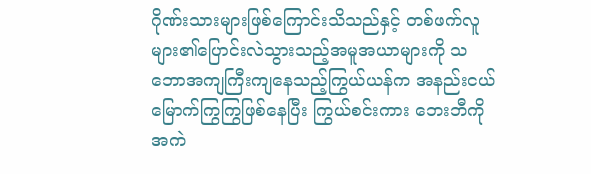ဂိုဏ်းသားများဖြစ်‌ကြောင်းသိသည်နှင့် တစ်ဖက်လူများ၏ပြောင်းလဲသွားသည့်အမူအယာများကို သဘောအကျကြီးကျနေသည့်ကြွယ်ယန်က အနည်းငယ်မြောက်ကြွကြွဖြစ်နေပြီး ကြွယ်စင်းကား ဘေးဘီကိုအကဲ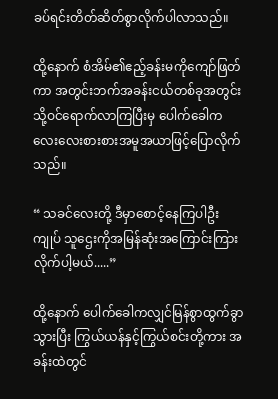ခပ်ရင်းတိတ်ဆိတ်စွာလိုက်ပါလာသည်။

ထို့နောက် စံအိမ်၏ဧည့်ခန်းမကိုကျော်ဖြတ်ကာ အတွင်းဘက်အခန်းငယ်တစ်ခုအတွင်းသို့ဝင်ရောက်လာကြပြီးမှ ပေါက်ခေါက လေးလေးစားစားအမူအယာဖြင့်ပြောလိုက်သည်။

“ သခင်လေးတို့ ဒီမှာစောင့်နေကြပါဦး ကျုပ် သူဌေးကိုအမြန်ဆုံးအကြောင်းကြားလိုက်ပါ့မယ်.....”

ထို့နောက် ပေါက်ခေါကလျှင်မြန်စွာထွက်ခွာသွားပြီး ကြွယ်ယန်နှင့်ကြွယ်စင်းတို့ကား အခန်းထဲတွင်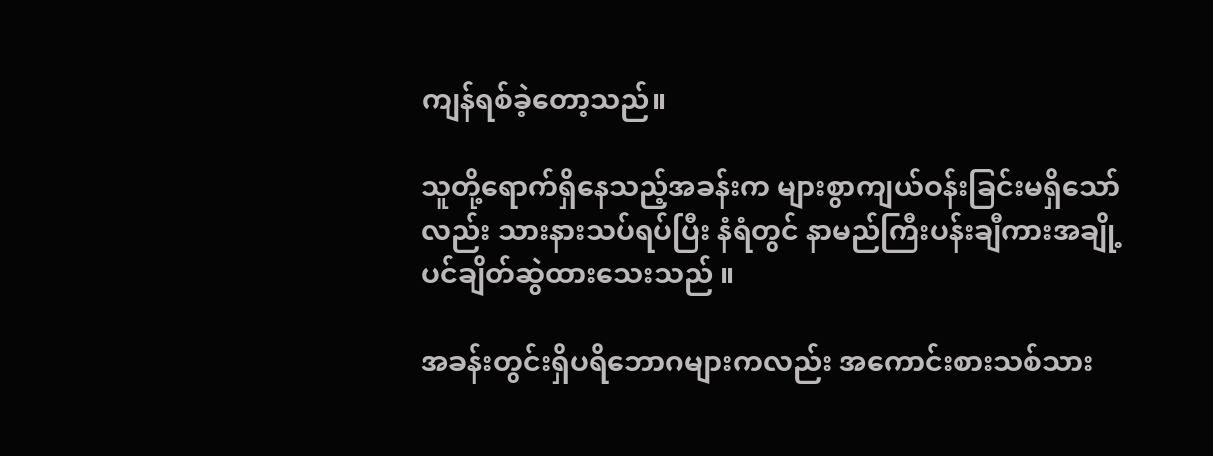ကျန်ရစ်ခဲ့တော့သည်။

သူတို့ရောက်ရှိနေသည့်အခန်းက များစွာကျယ်ဝန်းခြင်းမရှိသော်လည်း သားနားသပ်ရပ်ပြီး နံရံတွင် နာမည်ကြီးပန်းချီကားအချို့ပင်ချိတ်ဆွဲထားသေးသည် ။

အခန်းတွင်းရှိပရိဘောဂများကလည်း အကောင်းစားသစ်သား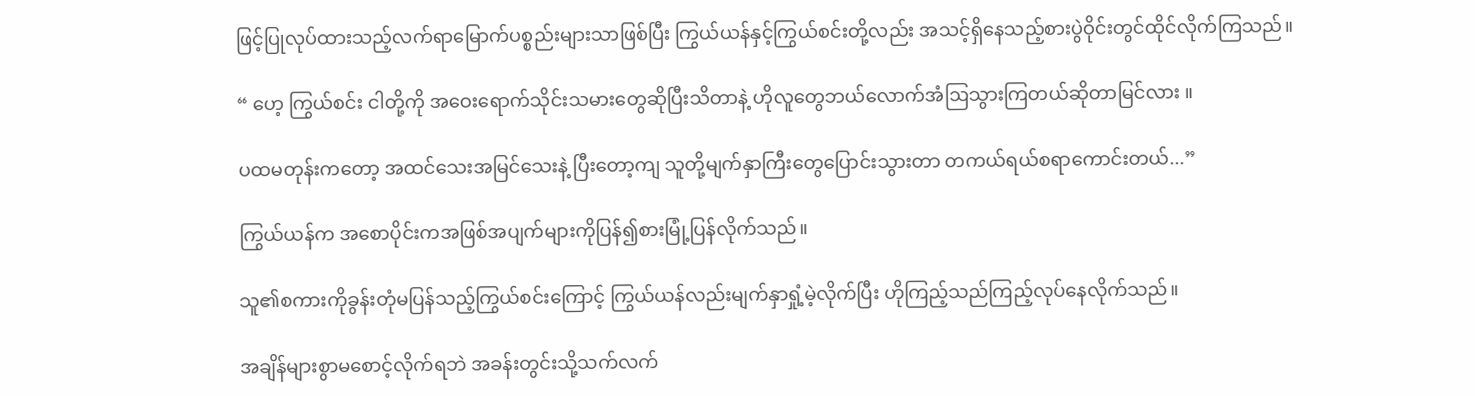ဖြင့်ပြုလုပ်ထားသည့်လက်ရာမြောက်ပစ္စည်းများသာဖြစ်ပြီး ကြွယ်ယန်နှင့်ကြွယ်စင်းတို့လည်း အသင့်ရှိနေသည့်စားပွဲဝိုင်းတွင်ထိုင်လိုက်ကြသည်။

“ ဟေ့ ကြွယ်စင်း ငါတို့ကို အဝေးရောက်သိုင်းသမားတွေဆိုပြီးသိတာနဲ့ ဟိုလူတွေဘယ်လောက်အံဩသွားကြတယ်ဆိုတာမြင်လား ။

ပထမတုန်းကတော့ အထင်သေးအမြင်သေးနဲ့ ပြီးတော့ကျ သူတို့မျက်နှာကြီးတွေပြောင်းသွားတာ တကယ်ရယ်စရာကောင်းတယ်...”

ကြွယ်ယန်က အစောပိုင်းကအဖြစ်အပျက်များကိုပြန်၍စားမြုံ့ပြန်လိုက်သည်။

သူ၏စကားကိုခွန်းတုံမပြန်သည့်ကြွယ်စင်းကြောင့် ကြွယ်ယန်လည်းမျက်နှာရှုံ့မဲ့လိုက်ပြီး ဟိုကြည့်သည်ကြည့်လုပ်နေလိုက်သည်။

အချိန်များစွာမစောင့်လိုက်ရဘဲ အခန်းတွင်းသို့သက်လက်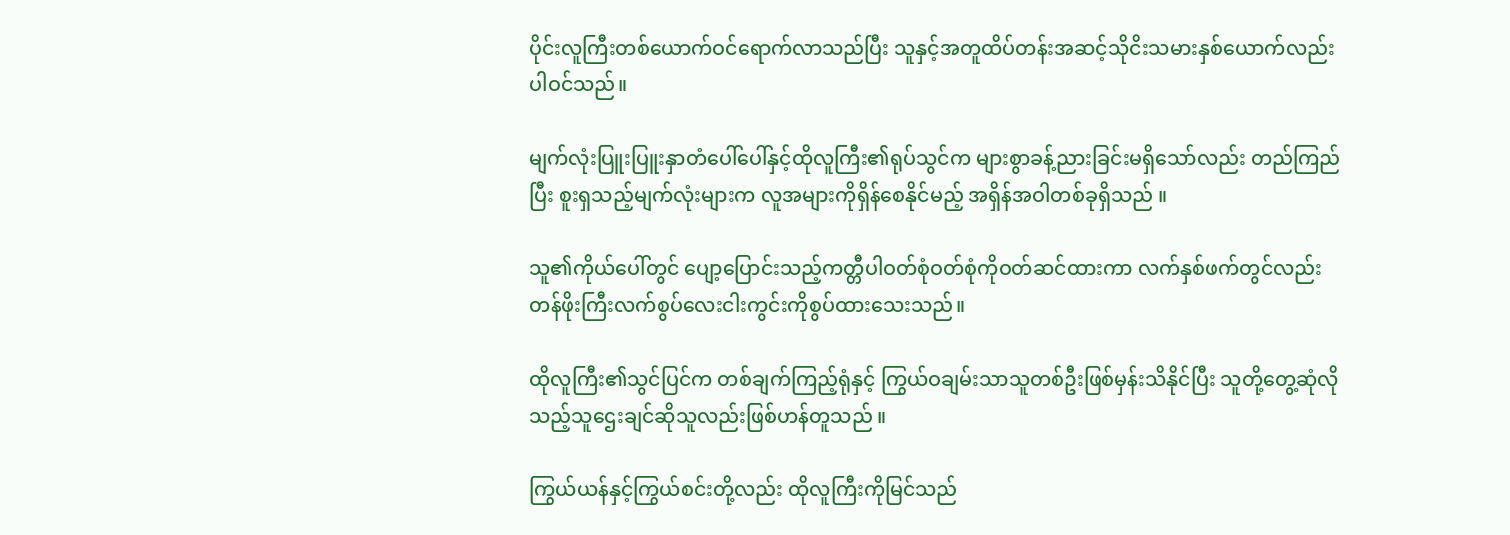ပိုင်းလူကြီးတစ်‌ယောက်ဝင်ရောက်လာသည်ပြီး သူနှင့်အတူထိပ်တန်းအဆင့်သိုငိးသမားနှစ်ယောက်လည်းပါဝင်သည်။

မျက်လုံးပြူးပြူးနှာတံပေါ်ပေါ်နှင့်ထိုလူကြီး၏ရုပ်သွင်က များစွာခန့်ညားခြင်းမရှိသော်လည်း တည်ကြည်ပြီး စူးရှသည့်မျက်လုံးများက လူအများကိုရှိန်စေနိုင်မည့် အရှိန်အဝါတစ်ခုရှိသည် ။

သူ၏ကိုယ်ပေါ်တွင် ပျော့ပြောင်းသည့်ကတ္တီပါဝတ်စုံဝတ်စုံကိုဝတ်ဆင်ထားကာ လက်နှစ်ဖက်တွင်လည်း တန်ဖိုးကြီးလက်စွပ်လေးငါးကွင်းကိုစွပ်ထားသေးသည်။

ထိုလူကြီး၏သွင်ပြင်က တစ်ချက်ကြည့်ရုံနှင့် ကြွယ်ဝချမ်းသာသူတစ်ဦးဖြစ်မှန်းသိနိုင်ပြီး သူတို့တွေ့ဆုံလိုသည့်သူဌေးချင်ဆိုသူလည်းဖြစ်ဟန်တူသည် ။

ကြွယ်ယန်နှင့်ကြွယ်စင်းတို့လည်း ထိုလူကြီးကိုမြင်သည်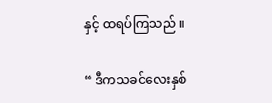နှင့် ထရပ်ကြသည် ။

“ ဒီကသခင်လေးနှစ်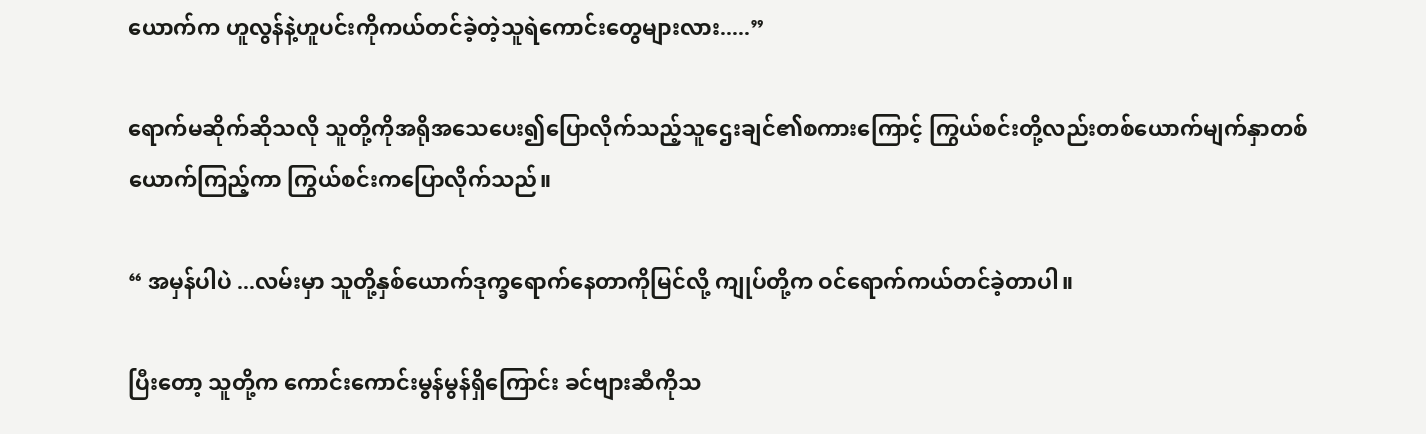ယောက်က ဟူလွန်နဲ့ဟူပင်းကိုကယ်တင်ခဲ့တဲ့သူရဲကောင်းတွေများလား.....”

ရောက်မဆိုက်ဆိုသလို သူတို့ကိုအရိုအသေပေး၍ပြောလိုက်သည့်သူ‌ဌေးချင်၏စကားကြောင့် ကြွယ်စင်းတို့လည်းတစ်‌ယောက်မျက်နှာတစ်ယောက်ကြည့်ကာ ကြွယ်စင်းကပြောလိုက်သည်။

“ အမှန်ပါပဲ ...လမ်းမှာ သူတို့နှစ်ယောက်ဒုက္ခရောက်နေတာကိုမြင်လို့ ကျုပ်တို့က ဝင်ရောက်ကယ်တင်ခဲ့တာပါ။

ပြီးတော့ သူတို့က ကောင်းကောင်းမွန်မွန်ရှိကြောင်း ခင်ဗျားဆီကိုသ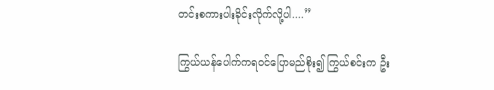တင်းစကားပါးခိုင်းလိုက်လို့ပါ....”

ကြွယ်ယန်ပေါက်ကရဝင်ပြောမည်စိုး၍ ကြွယ်စင်းက ဦး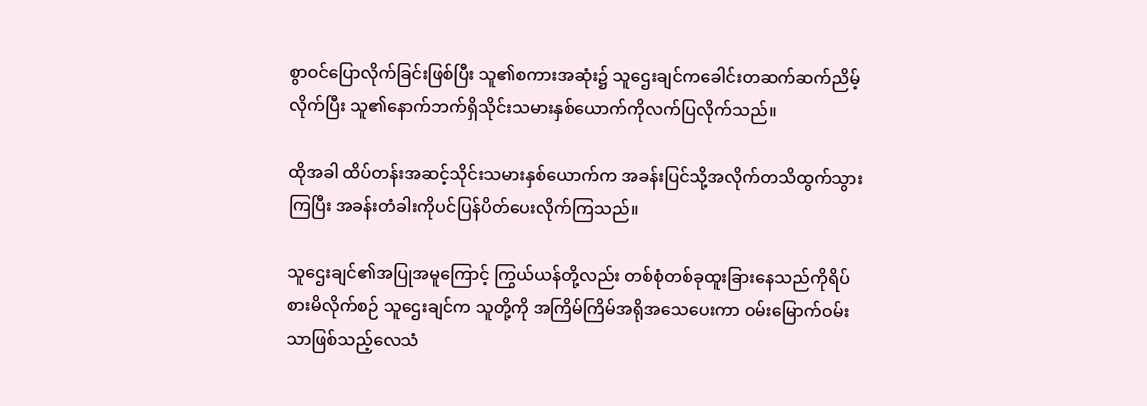စွာဝင်ပြောလိုက်ခြင်းဖြစ်ပြီး သူ၏စကား‌အဆုံး၌ သူ‌ဌေးချင်ကခေါင်းတဆက်ဆက်ညိမ့်လိုက်ပြီး သူ၏နောက်ဘက်ရှိသိုင်းသမားနှစ်ယောက်ကိုလက်ပြလိုက်သည်။

ထိုအခါ ထိပ်တန်းအဆင့်သိုင်းသမားနှစ်ယောက်က အခန်းပြင်သို့အလိုက်တသိထွက်သွားကြပြီး အခန်းတံခါးကိုပင်ပြန်ပိတ်ပေးလိုက်ကြသည်။

သူဌေးချင်၏အပြုအမူကြောင့် ကြွယ်ယန်တို့လည်း တစ်စုံတစ်ခုထူးခြားနေသည်ကိုရိပ်စားမိလိုက်စဉ် သူဌေးချင်က သူတို့ကို အကြိမ်ကြိမ်အရိုအသေပေးကာ ဝမ်းမြောက်ဝမ်းသာဖြစ်သည့်လေသံ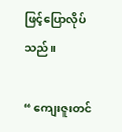ဖြင့်ပြောလိုပ်သည်။

“ ကျေးဇူးတင်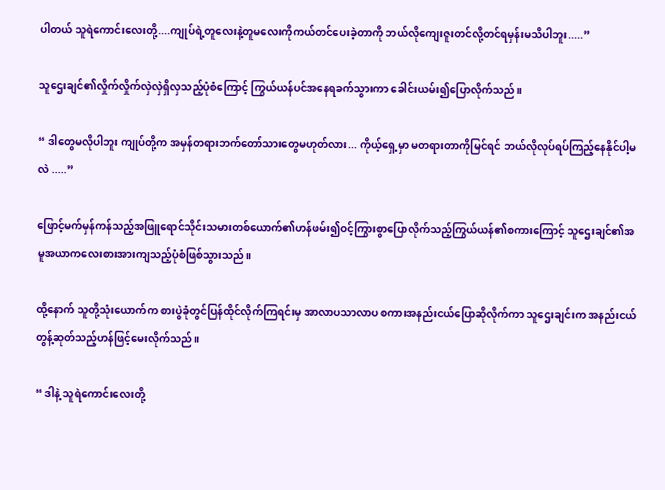ပါတယ် သူရဲကောင်းလေးတို့....ကျုပ်ရဲ့တူလေးနဲ့တူမလေးကိုကယ်တင်ပေးခဲ့တာကို ဘယ်လိုကျေးဇူးတင်လို့တင်ရမှန်းမသိပါဘူး.....”

သူဌေးချင်၏လှိုက်လှိုက်လှဲလှဲရှိလှသည့်ပုံစံကြောင့် ကြွယ်ယန်ပင်အနေရခက်သွားကာ ခေါင်းယမ်း၍ပြောလိုက်သည်။

“ ဒါတွေမလိုပါဘူး ကျုပ်တို့က အမှန်တရားဘက်တော်သားတွေမဟုတ်လား... ကိုယ့်ရှေ့မှာ မတရားတာကိုမြင်ရင် ဘယ်လိုလုပ်ရပ်ကြည့်နေနိုင်ပါ့မလဲ .....”

ဖြောင့်မက်မှန်ကန်သည့်အဖြူရောင်သိုင်းသမားတစ်ယောက်၏ဟန်ဖမ်း၍ဝင့်ကြွားစွာပြောလိုက်သည့်ကြွယ်ယန်၏စကားကြောင့် သူဌေးချင်၏အမူအယာကလေးစားအားကျသည့်ပုံစံဖြစ်သွားသည်။

ထို့နောက် သူတို့သုံးယောက်က စားပွဲခုံတွင်ပြန်ထိုင်လိုက်ကြရင်းမှ အာလာပသာလာပ စကားအနည်းငယ်ပြောဆိုလိုက်ကာ သူဌေးချင်းက အနည်းငယ်တွန့်ဆုတ်သည့်ဟန်ဖြင့်မေးလိုက်သည်။

“ ဒါနဲ့ သူရဲကောင်းလေးတို့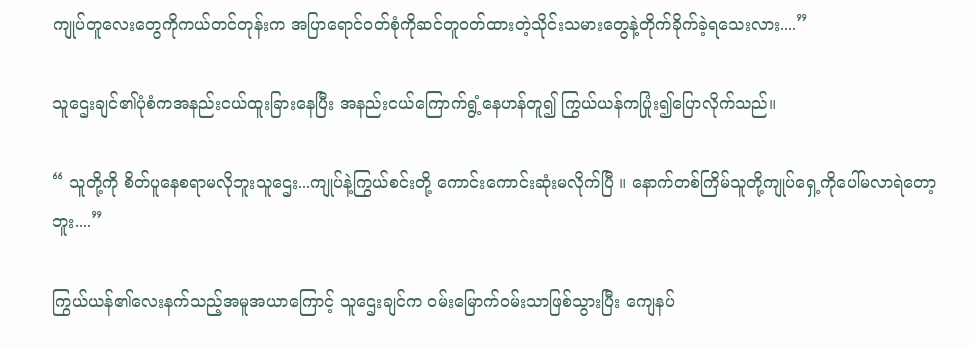ကျုပ်တူလေးတွေကိုကယ်တင်တုန်းက အပြာရောင်ဝတ်စုံကိုဆင်တူဝတ်ထားတဲ့သိုင်းသမားတွေနဲ့တိုက်ခိုက်ခဲ့ရသေးလား....”

သူဌေးချင်၏ပုံစံကအနည်းငယ်ထူးခြားနေပြီး အနည်းငယ်ကြောက်ရွံ့နေဟန်တူ၍ ကြွယ်ယန်ကပြုံး၍ပြောလိုက်သည်။

“ သူတို့ကို စိတ်ပူနေစရာမလိုဘူးသူဌေး...ကျုပ်နဲ့ကြွယ်စင်းတို့ ကောင်းကောင်းဆုံးမလိုက်ပြီ ။ နောက်တစ်ကြိမ်သူတို့ကျုပ်ရှေ့ကိုပေါ်မလာရဲတော့ဘူး....”

ကြွယ်ယန်၏လေးနက်သည့်အမူအယာကြောင့် သူဌေးချင်က ဝမ်းမြောက်ဝမ်းသာဖြစ်သွားပြီး ကျေနပ်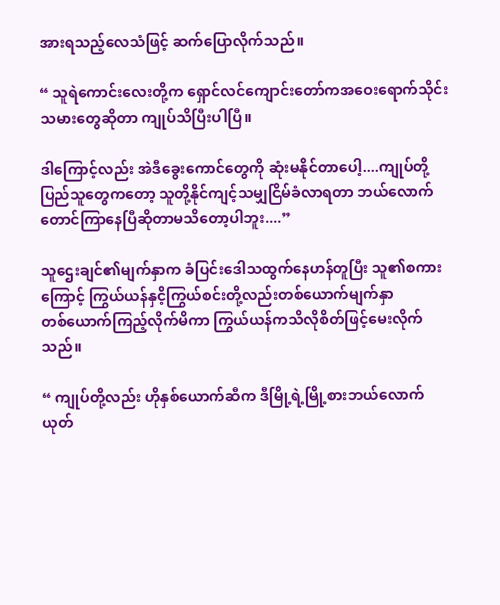အားရသည့်လေသံဖြင့် ဆက်ပြောလိုက်သည်။

“ သူရဲ‌ကောင်းလေးတို့က ရှောင်လင်ကျောင်းတော်ကအဝေးရောက်သိုင်းသမားတွေဆိုတာ ကျုပ်သိပြီးပါပြီ။

ဒါကြောင့်လည်း အဲဒီခွေးကောင်တွေကို ဆုံးမနိုင်တာပေါ့....ကျုပ်တို့ပြည်သူတွေကတော့ သူတို့နိုင်ကျင့်သမျှငြိမ်ခံလာရတာ ဘယ်လောက်တောင်ကြာနေပြီဆိုတာမသိတော့ပါဘူး....”

သူ‌ဌေးချင်၏မျက်နှာက ခံပြင်းဒေါသထွက်နေဟန်တူပြီး သူ၏စကားကြောင့် ကြွယ်ယန်နှငိ့ကြွယ်စင်းတို့လည်းတစ်ယောက်မျက်နှာတစ်‌ယောက်ကြည့်လိုက်မိကာ ကြွယ်ယန်ကသိလိုစိတ်ဖြင့်မေးလိုက်သည်။

“ ကျုပ်တို့လည်း ဟိုနှစ်ယောက်ဆီက ဒီမြို့ရဲ့မြို့စားဘယ်လောက်ယုတ်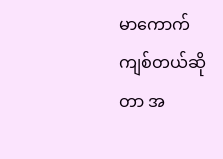မာကောက်ကျစ်တယ်ဆိုတာ အ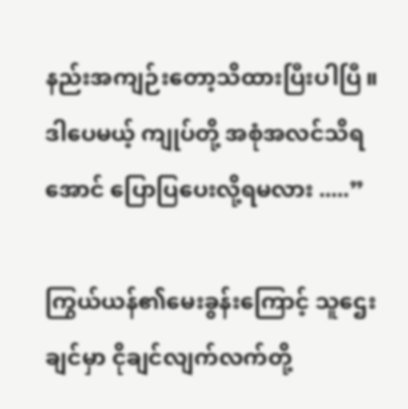နည်းအကျဉ်းတော့သိထားပြီးပါပြီ။ ဒါပေမယ့် ကျုပ်တို့ အစုံအလင်သိရအောင် ပြောပြပေးလို့ရမလား .....”

ကြွယ်ယန်၏မေးခွန်းကြောင့် သူဌေးချင်မှာ ငိုချင်လျက်လက်တို့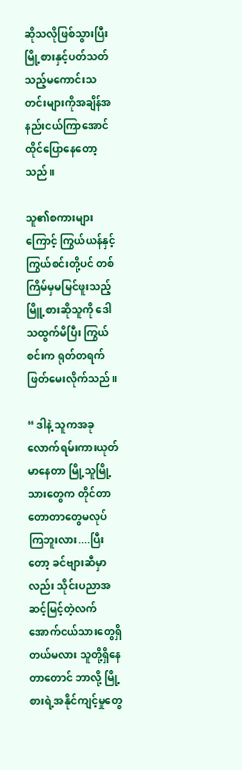ဆိုသလိုဖြစ်သွားပြီး မြို့စားနှင့်ပတ်သတ်သည့်မကောင်းသတင်းများကိုအချိန်အနည်းငယ်ကြာအောင် ထိုင်ပြောနေတော့သည်။

သူ၏စကားများကြောင့် ကြွယ်ယန်နှင့်ကြွယ်စင်းတို့ပင် တစ်ကြိမ်မှမမြင်ဖူးသည့်မြိူ့စားဆိုသူကို ဒေါသထွက်မိပြီး ကြွယ်စင်းက ရုတ်တရက်ဖြတ်မေးလိုက်သည်။

“ ဒါနဲ့ သူကအခုလောက်ရမ်းကားယုတ်မာနေတာ မြို့သူမြို့သားတွေက တိုင်တာတောတာတွေမလုပ်ကြဘူးလား....ပြီးတော့ ခင်ဗျားဆီမှာလည်း သိုင်းပညာအဆင့်မြင့်တဲ့လက်အောက်ငယ်သားတွေရှိတယ်မလား သူတို့ရှိနေတာတောင် ဘာလို့ မြို့စားရဲ့အနိုင်ကျင့်မှုတွေ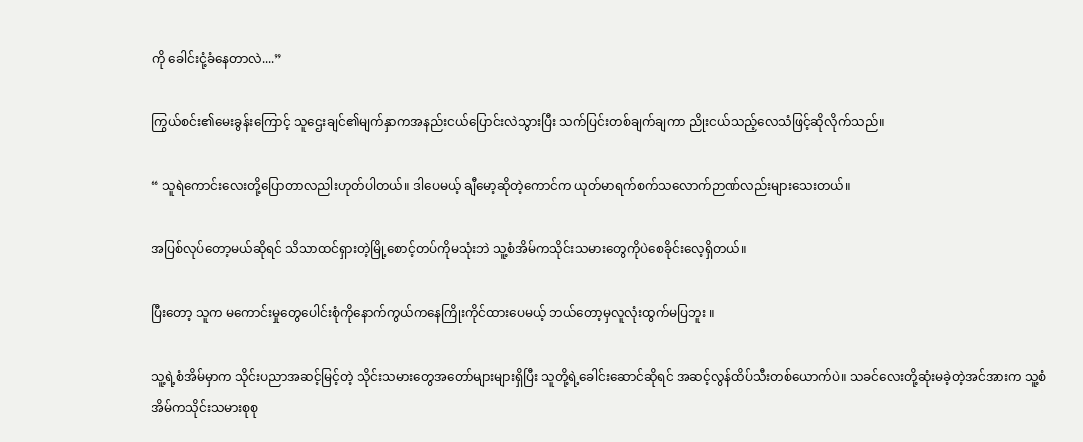ကို ခေါင်းငုံ့‌ခံနေတာလဲ....”

ကြွယ်စင်း၏မေးခွန်းကြောင့် သူဌေးချင်၏မျက်နှာကအနည်းငယ်ပြောင်းလဲသွားပြီး သက်ပြင်းတစ်ချက်ချကာ ညိုးငယ်သည့်လေသံဖြင့်ဆိုလိုက်သည်။

“ သူရဲကောင်းလေးတို့ပြောတာလညါးဟုတ်ပါတယ်။ ဒါ‌ပေမယ့် ချီမော့ဆိုတဲ့ကောင်က ယုတ်မာရက်စက်သလောက်ဉာဏ်လည်းများသေးတယ်။

အပြစ်လုပ်တော့မယ်ဆိုရင် သိသာထင်ရှားတဲ့မြို့စောင့်တပ်ကိုမသုံးဘဲ သူ့စံအိမ်ကသိုင်းသမားတွေကိုပဲစေခိုင်းလေ့ရှိတယ်။

ပြီးတော့ သူက မကောင်းမှုတွေပေါင်းစုံကိုနောက်ကွယ်ကနေကြိုးကိုင်ထားပေမယ့် ဘယ်တော့မှလူလုံးထွက်မပြဘူး ။

သူ့ရဲ့စံအိမ်မှာက သိုင်းပညာအဆင့်မြင့်တဲ့ သိုင်းသမားတွေအတော်များများရှိပြီး သူတို့ရဲ့ခေါင်းဆောင်ဆိုရင် အဆင့်လွန်ထိပ်သီးတစ်ယောက်‌ပဲ။ သခင်လေးတို့ဆုံးမခဲ့တဲ့အင်အားက သူ့စံအိမ်ကသိုင်းသမားစုစု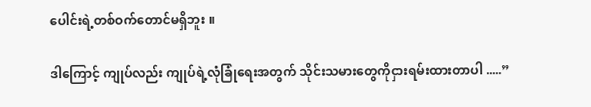ပေါင်းရဲ့တစ်ဝက်‌တောင်မရှိဘူး ။

ဒါကြောင့် ကျုပ်လည်း ကျုပ်ရဲ့လုံခြုံရေးအတွက် သိုင်းသမားတွေကိုငှားရမ်းထားတာပါ .....”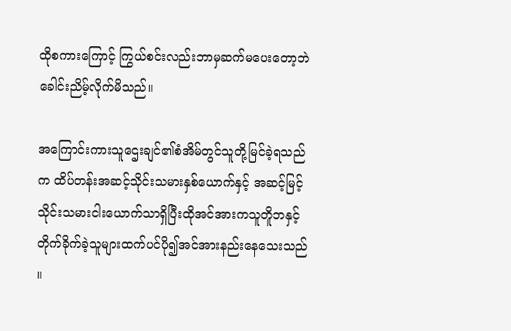ထိုစကားကြောင့် ကြွယ်စင်းလည်းဘာမှဆက်မပေးတော့ဘဲ ခေါင်းညိမ့်လိုက်မိသည်။

အကြောင်းကားသူဌေးချင်၏စံအိမ်တွင်သူတို့မြင်ခဲ့ရသည်က ထိပ်တန်းအဆင့်သိုင်းသမားနှစ်ယောက်နှင့် အဆင့်မြင့်သိုင်းသမားငါးယောက်သာရှိပြီးထိုအင်အားကသူတိူဘနှင့်တိုက်ခိုက်ခဲ့သူများထက်ပင်ပို၍အင်အားနည်းနေသေးသည် ။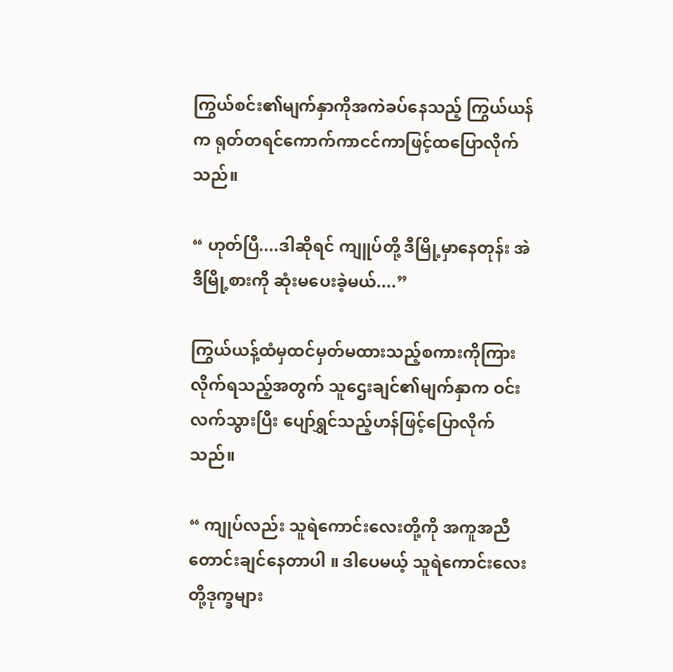ကြွယ်စင်း၏မျက်နှာကိုအကဲခပ်နေသည့် ကြွယ်ယန်က ရုတ်တရင်ကောက်ကာငင်ကာဖြင့်ထပြောလိုက်သည်။

“ ဟုတ်ပြီ....ဒါဆိုရင် ကျူပ်တို့ ဒီမြို့မှာနေတုန်း အဲဒီမြို့စားကို ဆုံးမပေးခဲ့မယ်....”

ကြွယ်ယန့်ထံမှထင်မှတ်မထားသည့်စကားကိုကြားလိုက်ရသည့်အတွက် သူဌေးချင်၏မျက်နှာက ဝင်းလက်သွားပြီး ပျော်ရွှင်သည့်ဟန်ဖြင့်ပြောလိုက်သည်။

“ ကျုပ်လည်း သူရဲကောင်းလေးတို့ကို အကူအညီတောင်းချင်နေတာပါ ။ ဒါပေမယ့် သူရဲကောင်းလေးတို့ဒုက္ခများ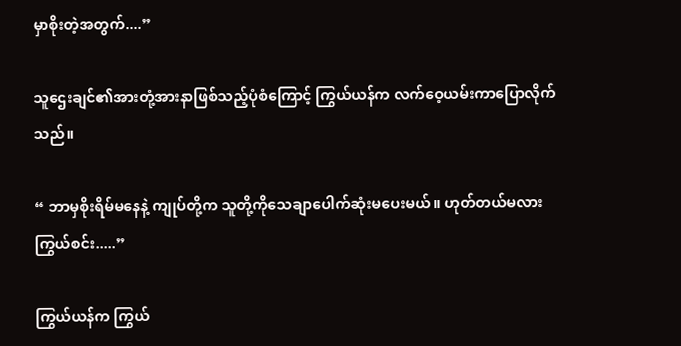မှာစိုးတဲ့အတွက်....”

သူဌေးချင်၏အားတုံ့အားနာဖြစ်သည့်ပုံစံကြောင့် ကြွယ်ယန်က လက်ဝေ့ယမ်းကာပြောလိုက်သည်။

“ ဘာမှစိုးရိမ်‌မနေနဲ့ ကျုပ်တို့က သူတို့ကိုသေချာပေါက်ဆုံးမပေးမယ်။ ဟုတ်တယ်မလားကြွယ်စင်း.....”

ကြွယ်ယန်က ကြွယ်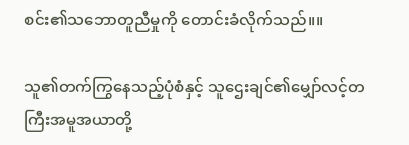စင်း၏သဘောတူညီမှုကို တောင်းခံလိုက်သည်။။

သူ၏တက်ကြွနေသည့်ပုံစံနှင့် သူဌေးချင်၏မျှော်လင့်တကြီးအမူအယာတို့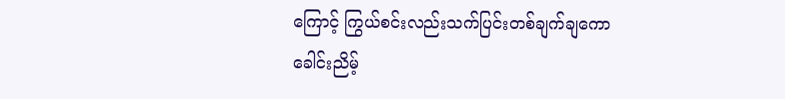ကြောင့် ကြွယ်စင်းလည်းသက်ပြင်းတစ်ချက်ချကော ခေါင်းညိမ့်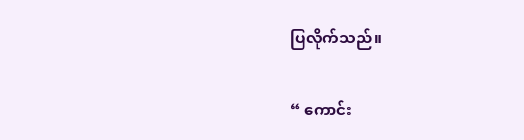ပြလိုက်သည်။

“ ကောင်း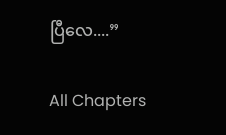ပြီလေ....”

All Chapters